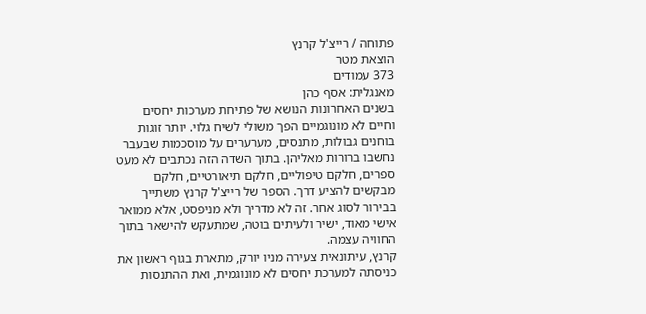פתוחה / רייצ'ל קרנץ
הוצאת מטר
373 עמודים
מאנגלית: אסף כהן
בשנים האחרונות הנושא של פתיחת מערכות יחסים וחיים לא מונוגמיים הפך משולי לשיח גלוי. יותר זוגות בוחנים גבולות, מתנסים, מערערים על מוסכמות שבעבר נחשבו ברורות מאליהן. בתוך השדה הזה נכתבים לא מעט ספרים, חלקם טיפוליים, חלקם תיאורטיים, חלקם מבקשים להציע דרך. הספר של רייצ'ל קרנץ משתייך בבירור לסוג אחר. זה לא מדריך ולא מניפסט, אלא ממואר אישי מאוד, ישיר ולעיתים בוטה, שמתעקש להישאר בתוך החוויה עצמה.
קרנץ, עיתונאית צעירה מניו יורק, מתארת בגוף ראשון את כניסתה למערכת יחסים לא מונוגמית, ואת ההתנסות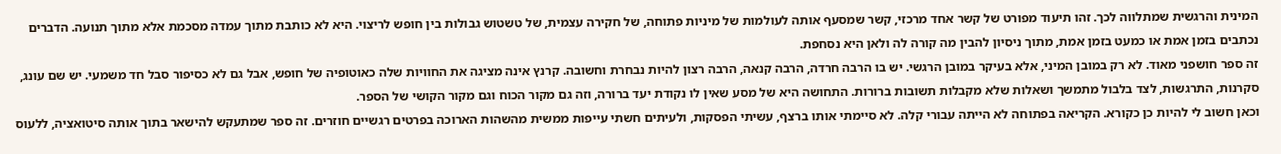המינית והרגשית שמתלווה לכך. זהו תיעוד מפורט של קשר אחד מרכזי, קשר שמסעף אותה לעולמות של מיניות פתוחה, של חקירה עצמית, של טשטוש גבולות בין חופש לריצוי. היא לא כותבת מתוך עמדה מסכמת אלא מתוך תנועה. הדברים נכתבים בזמן אמת או כמעט בזמן אמת, מתוך ניסיון להבין מה קורה לה ולאן היא נסחפת.
זה ספר חושפני מאוד. לא רק במובן המיני, אלא בעיקר במובן הרגשי. יש בו הרבה חרדה, הרבה קנאה, הרבה רצון להיות נבחרת וחשובה. קרנץ אינה מציגה את החוויות שלה כאוטופיה של חופש, אבל גם לא כסיפור סבל חד משמעי. יש שם עונג, סקרנות, התרגשות, לצד בלבול מתמשך ושאלות שלא מקבלות תשובות ברורות. התחושה היא של מסע שאין לו נקודת יעד ברורה, וזה גם מקור הכוח וגם מקור הקושי של הספר.
וכאן חשוב לי להיות כן כקורא. הקריאה בפתוחה לא הייתה עבורי קלה. לא סיימתי אותו ברצף, עשיתי הפסקות, ולעיתים חשתי עייפות ממשית מהשהות הארוכה בפרטים רגשיים חוזרים. זה ספר שמתעקש להישאר בתוך אותה סיטואציה, ללעוס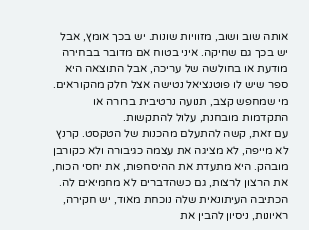אותה שוב ושוב, מזוויות שונות. יש בכך אומץ, אבל יש בכך גם שחיקה. איני בטוח אם מדובר בבחירה מודעת או בחולשה של עריכה, אבל התוצאה היא ספר שיש לו פוטנציאל נטישה אצל חלק מהקוראים. מי שמחפש קצב, תנועה נרטיבית ברורה או התקדמות מובחנת, עלול להתקשות.
עם זאת, קשה להתעלם מהכנות של הטקסט. קרנץ לא מייפה, לא מציגה את עצמה כגיבורה ולא כקורבן מובהק. היא מתעדת את ההיסחפות, את יחסי הכוח, את הרצון לרצות, גם כשהדברים לא מחמיאים לה. הכתיבה העיתונאית שלה נוכחת מאוד, יש חקירה, ראיונות, ניסיון להבין את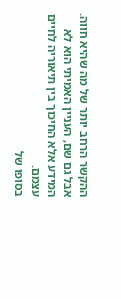ההקשר הרחב יותר של מה שהיא חווה. אבל גם שם, העניין האמיתי הוא לא המידע אלא החיכוך בין תיאוריה לחיים עצמם.
בסופו של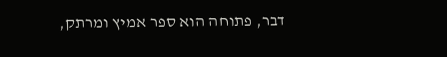דבר, פתוחה הוא ספר אמיץ ומרתק,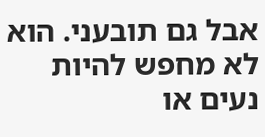אבל גם תובעני. הוא לא מחפש להיות נעים או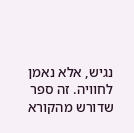נגיש, אלא נאמן לחוויה. זה ספר שדורש מהקורא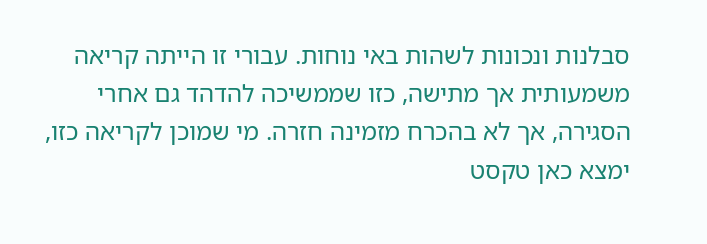סבלנות ונכונות לשהות באי נוחות. עבורי זו הייתה קריאה משמעותית אך מתישה, כזו שממשיכה להדהד גם אחרי הסגירה, אך לא בהכרח מזמינה חזרה. מי שמוכן לקריאה כזו, ימצא כאן טקסט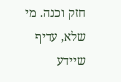חזק וכנה. מי שלא, עדיף שיידע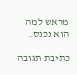מראש למה הוא נכנס.

כתיבת תגובה